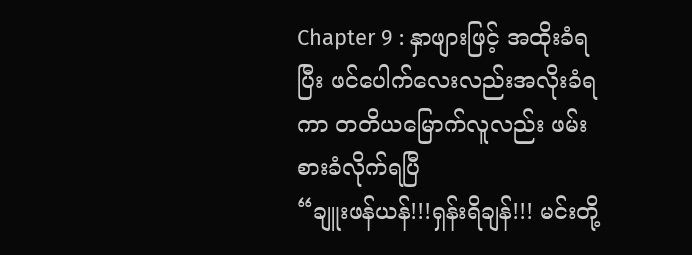Chapter 9 : နှာဖျားဖြင့် အထိုးခံရပြီး ဖင်ပေါက်လေးလည်းအလိုးခံရကာ တတိယမြောက်လူလည်း ဖမ်းစားခံလိုက်ရပြီ
“ချူးဖန်ယန်!!!ရှန်းရိချန်!!! မင်းတို့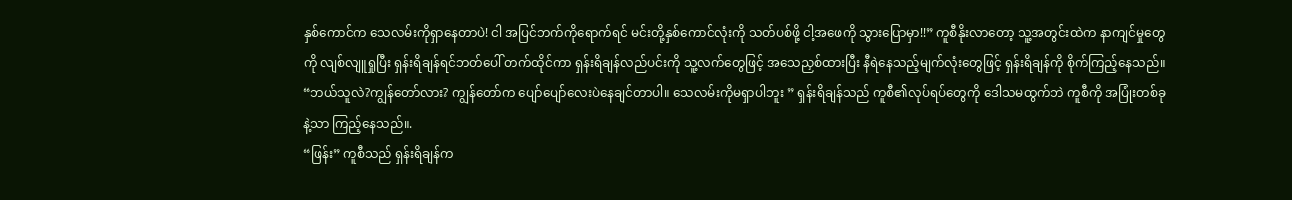နှစ်ကောင်က သေလမ်းကိုရှာနေတာပဲ! ငါ အပြင်ဘက်ကိုရောက်ရင် မင်းတို့နှစ်ကောင်လုံးကို သတ်ပစ်ဖို့ ငါ့အဖေကို သွားပြောမှာ!!” ကူစီနိုးလာတော့ သူ့အတွင်းထဲက နာကျင်မှုတွေကို လျစ်လျူရှုပြီး ရှန်းရိချန်ရင်ဘတ်ပေါ် တက်ထိုင်ကာ ရှန်းရိချန်လည်ပင်းကို သူ့လက်တွေဖြင့် အသေညှစ်ထားပြီး နီရဲနေသည့်မျက်လုံးတွေဖြင့် ရှန်းရိချန်ကို စိုက်ကြည့်နေသည်။
“ဘယ်သူလဲ?ကျွန်တော်လား? ကျွန်တော်က ပျော်ပျော်လေးပဲနေချင်တာပါ။ သေလမ်းကိုမရှာပါဘူး ” ရှန်းရိချန်သည် ကူစီ၏လုပ်ရပ်တွေကို ဒေါသမထွက်ဘဲ ကူစီကို အပြုံးတစ်ခုနဲ့သာ ကြည့်နေသည်။.
“ဖြန်း” ကူစီသည် ရှန်းရိချန်က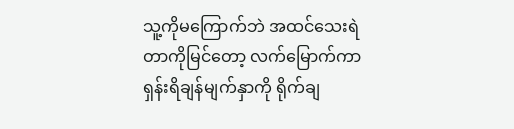သူ့ကိုမကြောက်ဘဲ အထင်သေးရဲတာကိုမြင်တော့ လက်မြောက်ကာ ရှန်းရိချန်မျက်နှာကို ရိုက်ချ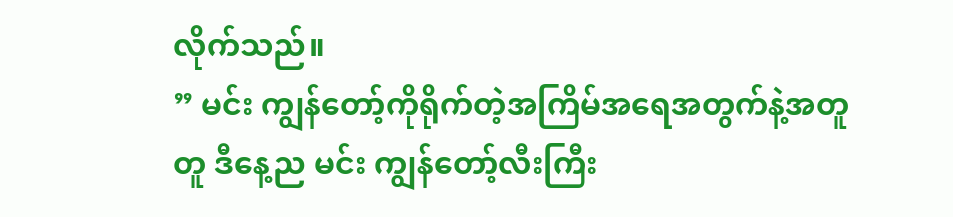လိုက်သည်။
” မင်း ကျွန်တော့်ကိုရိုက်တဲ့အကြိမ်အရေအတွက်နဲ့အတူတူ ဒီနေ့ည မင်း ကျွန်တော့်လီးကြီး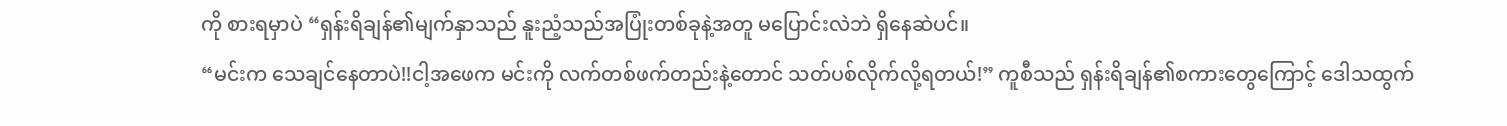ကို စားရမှာပဲ “ရှန်းရိချန်၏မျက်နှာသည် နူးညံ့သည်အပြုံးတစ်ခုနဲ့အတူ မပြောင်းလဲဘဲ ရှိနေဆဲပင်။
“မင်းက သေချင်နေတာပဲ!!ငါ့အဖေက မင်းကို လက်တစ်ဖက်တည်းနဲ့တောင် သတ်ပစ်လိုက်လို့ရတယ်!” ကူစီသည် ရှန်းရိချန်၏စကားတွေကြောင့် ဒေါသထွက်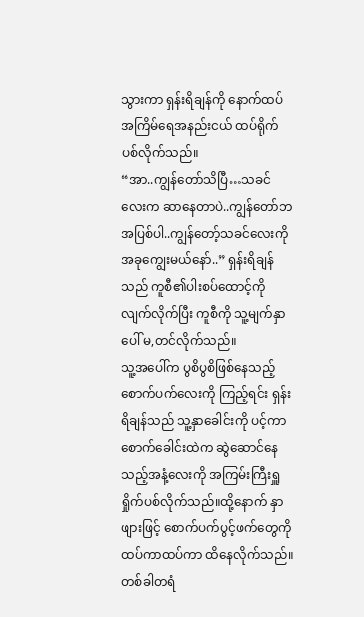သွားကာ ရှန်းရိချန်ကို နောက်ထပ်အကြိမ်ရေအနည်းငယ် ထပ်ရိုက်ပစ်လိုက်သည်။
“အာ..ကျွန်တော်သိပြီ…သခင်လေးက ဆာနေတာပဲ..ကျွန်တော်ဘအပြစ်ပါ..ကျွန်တော့်သခင်လေးကို အခုကျွေးမယ်နော်..” ရှန်းရိချန်သည် ကူစီ၏ပါးစပ်ထောင့်ကိုလျက်လိုက်ပြီး ကူစီကို သူ့မျက်နှာပေါ် မ,တင်လိုက်သည်။
သူ့အပေါ်က ပွစိပွစိဖြစ်နေသည့်စောက်ပက်လေးကို ကြည့်ရင်း ရှန်းရိချန်သည် သူ့နှာခေါင်းကို ပင့်ကာ စောက်ခေါင်းထဲက ဆွဲဆောင်နေသည့်အနံ့လေးကို အကြမ်းကြီးရှူရှိုက်ပစ်လိုက်သည်။ထို့နောက် နှာဖျားဖြင့် စောက်ပက်ပွင့်ဖက်တွေကို ထပ်ကာထပ်ကာ ထိနေလိုက်သည်။တစ်ခါတရံ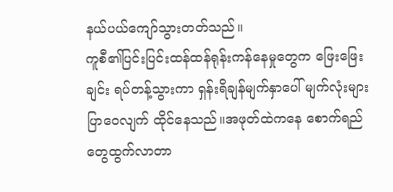နယ်ပယ်ကျော်သွားတတ်သည်။
ကူစီ၏ပြင်းပြင်းထန်ထန်ရုန်းကန်နေမှုတွေက ဖြေးဖြေးချင်း ရပ်တန့်သွားကာ ရှန်းရိချန်မျက်နှာပေါ် မျက်လုံးများပြာဝေလျက် ထိုင်နေသည်။အဖုတ်ထဲကနေ စောက်ရည်တွေထွက်လာတာ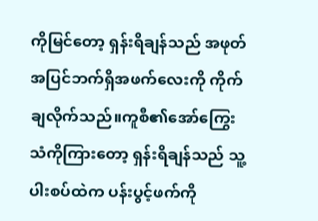ကိုမြင်တော့ ရှန်းရိချန်သည် အဖုတ်အပြင်ဘက်ရှိအဖက်လေးကို ကိုက်ချလိုက်သည်။ကူစီ၏အော်ကြွေးသံကိုကြားတော့ ရှန်းရိချန်သည် သူ့ပါးစပ်ထဲက ပန်းပွင့်ဖက်ကို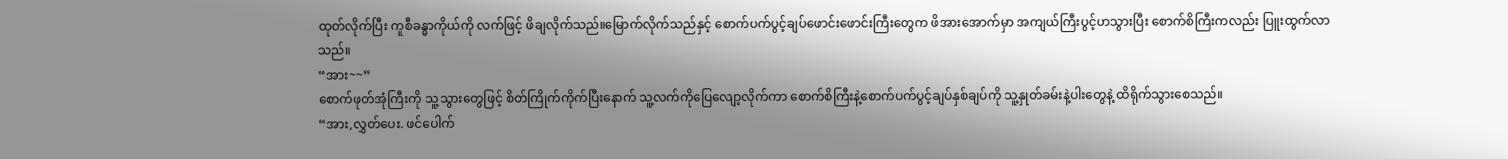ထုတ်လိုက်ပြီး ကူစီခန္ဓာကိုယ်ကို လက်ဖြင့် ဖိချလိုက်သည်။မြောက်လိုက်သည်နှင့် စောက်ပက်ပွင့်ချပ်ဖောင်းဖောင်းကြီးတွေက ဖိအားအောက်မှာ အကျယ်ကြီးပွင့်ဟသွားပြီး စောက်စိကြီးကလည်း ပြူးထွက်လာသည်။
“အား~~”
စောက်ဖုတ်အုံကြီးကို သူ့သွားတွေဖြင့် စိတ်ကြိုက်ကိုက်ပြီးနောက် သူ့လက်ကိုပြေလျော့လိုက်ကာ စောက်စိကြီးနဲ့စောက်ပက်ပွင့်ချပ်နှစ်ချပ်ကို သူ့နှုတ်ခမ်းနဲ့ပါးတွေနဲ့ ထိရိုက်သွားစေသည်။
“အား,လွှတ်ပေး. ဖင်ပေါက်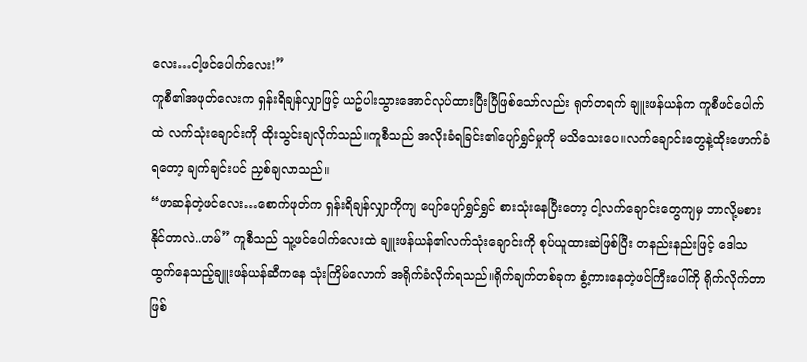လေး…ငါ့ဖင်ပေါက်လေး!”
ကူစီ၏အဖုတ်လေးက ရှန်းရိချန်လျှာဖြင့် ယဥ်ပါးသွားအောင်လုပ်ထားပြီးပြီဖြစ်သော်လည်း ရုတ်တရက် ချူးဖန်ယန်က ကူစီဖင်ပေါက်ထဲ လက်သုံးချောင်းကို ထိုးသွင်းချလိုက်သည်။ကူစီသည် အလိုးခံရခြင်း၏ပျော်ရွှင်မှုကို မသိသေးပေ။လက်ချောင်းတွေနဲ့ထိုးဖောက်ခံရတော့ ချက်ချင်းပင် ညှစ်ချလာသည်။
“ဖာဆန်တဲ့ဖင်လေး…စောက်ဖုတ်က ရှန်းရိချန်လျှာကိုကျ ပျော်ပျော်ရွှင်ရွှင် စားသုံးနေပြီးတော့ ငါ့လက်ချောင်းတွေကျမှ ဘာလို့မစားနိုင်တာလဲ..ဟမ်” ကူစီသည် သူ့ဖင်ပေါက်လေးထဲ ချူးဖန်ယန်၏လက်သုံးချောင်းကို စုပ်ယူထားဆဲဖြစ်ပြီး တနည်းနည်းဖြင့် ဒေါသထွက်နေသည့်ချူးဖန်ယန်ဆီကနေ သုံးကြိမ်လောက် အရိုက်ခံလိုက်ရသည်။ရိုက်ချက်တစ်ခုက စွံ့ကားနေတဲ့ဖင်ကြီးပေါ်ကို ရိုက်လိုက်တာဖြစ်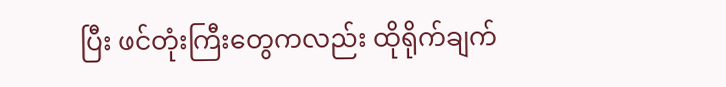ပြီး ဖင်တုံးကြီးတွေကလည်း ထိုရိုက်ချက်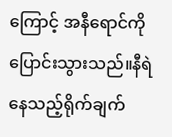ကြောင့် အနီရောင်ကိုပြောင်းသွားသည်။နီရဲနေသည့်ရိုက်ချက်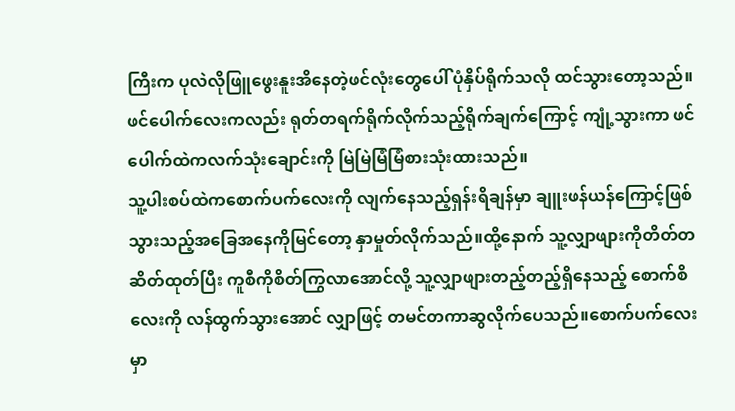ကြီးက ပုလဲလိုဖြူဖွေးနူးအိနေတဲ့ဖင်လုံးတွေပေါ် ပုံနှိပ်ရိုက်သလို ထင်သွားတော့သည်။ဖင်ပေါက်လေးကလည်း ရုတ်တရက်ရိုက်လိုက်သည့်ရိုက်ချက်ကြောင့် ကျုံ့သွားကာ ဖင်ပေါက်ထဲကလက်သုံးချောင်းကို မြဲမြဲမြံမြံစားသုံးထားသည်။
သူ့ပါးစပ်ထဲကစောက်ပက်လေးကို လျက်နေသည့်ရှန်းရိချန်မှာ ချူးဖန်ယန်ကြောင့်ဖြစ်သွားသည့်အခြေအနေကိုမြင်တော့ နှာမှုတ်လိုက်သည်။ထို့နောက် သူ့လျှာဖျားကိုတိတ်တဆိတ်ထုတ်ပြီး ကူစီကိုစိတ်ကြွလာအောင်လို့ သူ့လျှာဖျားတည့်တည့်ရှိနေသည့် စောက်စိလေးကို လန်ထွက်သွားအောင် လျှာဖြင့် တမင်တကာဆွလိုက်ပေသည်။စောက်ပက်လေးမှာ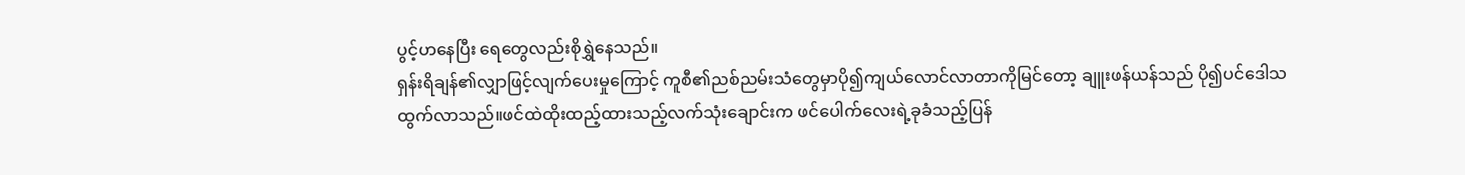ပွင့်ဟနေပြီး ရေတွေလည်းစိုရွှဲနေသည်။
ရှန်းရိချန်၏လျှာဖြင့်လျက်ပေးမှုကြောင့် ကူစီ၏ညစ်ညမ်းသံတွေမှာပို၍ကျယ်လောင်လာတာကိုမြင်တော့ ချူးဖန်ယန်သည် ပို၍ပင်ဒေါသထွက်လာသည်။ဖင်ထဲထိုးထည့်ထားသည့်လက်သုံးချောင်းက ဖင်ပေါက်လေးရဲ့ခုခံသည့်ပြန်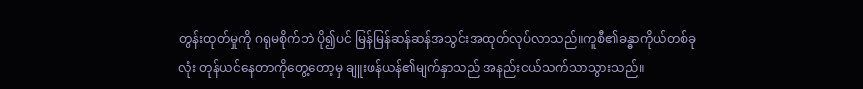တွန်းထုတ်မှုကို ဂရုမစိုက်ဘဲ ပို၍ပင် မြန်မြန်ဆန်ဆန်အသွင်းအထုတ်လုပ်လာသည်။ကူစီ၏ခန္ဓာကိုယ်တစ်ခုလုံး တုန်ယင်နေတာကိုတွေ့တော့မှ ချူးဖန်ယန်၏မျက်နှာသည် အနည်းငယ်သက်သာသွားသည်။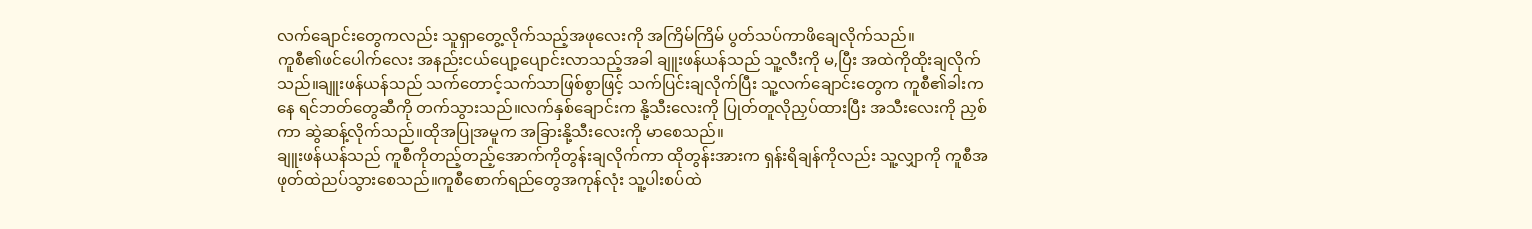လက်ချောင်းတွေကလည်း သူရှာတွေ့လိုက်သည့်အဖုလေးကို အကြိမ်ကြိမ် ပွတ်သပ်ကာဖိချေလိုက်သည်။
ကူစီ၏ဖင်ပေါက်လေး အနည်းငယ်ပျော့ပျောင်းလာသည့်အခါ ချူးဖန်ယန်သည် သူ့လီးကို မ,ပြီး အထဲကိုထိုးချလိုက်သည်။ချူးဖန်ယန်သည် သက်တောင့်သက်သာဖြစ်စွာဖြင့် သက်ပြင်းချလိုက်ပြီး သူ့လက်ချောင်းတွေက ကူစီ၏ခါးကနေ ရင်ဘတ်တွေဆီကို တက်သွားသည်။လက်နှစ်ချောင်းက နို့သီးလေးကို ပြုတ်တူလိုညှပ်ထားပြီး အသီးလေးကို ညှစ်ကာ ဆွဲဆန့်လိုက်သည်။ထိုအပြုအမူက အခြားနို့သီးလေးကို မာစေသည်။
ချူးဖန်ယန်သည် ကူစီကိုတည့်တည့်အောက်ကိုတွန်းချလိုက်ကာ ထိုတွန်းအားက ရှန်းရိချန်ကိုလည်း သူ့လျှာကို ကူစီအဖုတ်ထဲညပ်သွားစေသည်။ကူစီစောက်ရည်တွေအကုန်လုံး သူ့ပါးစပ်ထဲ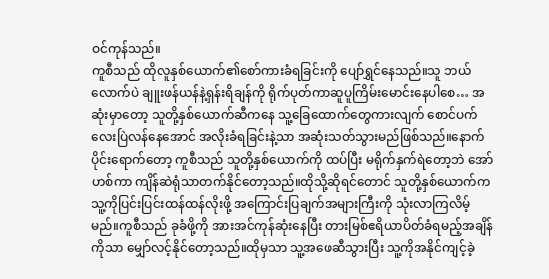ဝင်ကုန်သည်။
ကူစီသည် ထိုလူနှစ်ယောက်၏စော်ကားခံရခြင်းကို ပျော်ရွှင်နေသည်။သူ ဘယ်လောက်ပဲ ချူးဖန်ယန်နဲ့ရှန်းရိချန်ကို ရိုက်ပုတ်ကာဆူပူကြိမ်းမောင်းနေပါစေ… အဆုံးမှာတော့ သူတို့နှစ်ယောက်ဆီကနေ သူ့ခြေထောက်တွေကားလျက် စောင်ပက်လေးပြဲလန်နေအောင် အလိုးခံရခြင်းနဲ့သာ အဆုံးသတ်သွားမည်ဖြစ်သည်။နောက်ပိုင်းရောက်တော့ ကူစီသည် သူတို့နှစ်ယောက်ကို ထပ်ပြီး မရိုက်နှက်ရဲတော့ဘဲ အော်ဟစ်ကာ ကျိန်ဆဲရုံသာတက်နိုင်တော့သည်။ထိုသို့ဆိုရင်တောင် သူတို့နှစ်ယောက်က သူ့ကိုပြင်းပြင်းထန်ထန်လိုးဖို့ အကြောင်းပြချက်အများကြီးကို သုံးလာကြလိမ့်မည်။ကူစီသည် ခုခံဖို့ကို အားအင်ကုန်ဆုံးနေပြီး တားမြစ်ဧရိယာပိတ်ခံရမည့်အချိန်ကိုသာ မျှော်လင့်နိုင်တော့သည်။ထိုမှသာ သူ့အဖေဆီသွားပြီး သူ့ကိုအနိုင်ကျင့်ခဲ့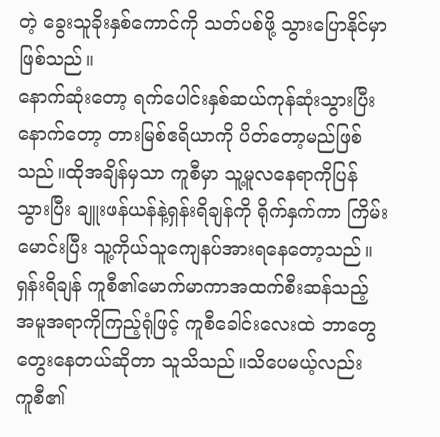တဲ့ ခွေးသူခိုးနှစ်ကောင်ကို သတ်ပစ်ဖို့ သွားပြောနိုင်မှာဖြစ်သည်။
နောက်ဆုံးတော့ ရက်ပေါင်းနှစ်ဆယ်ကုန်ဆုံးသွားပြီးနောက်တော့ တားမြစ်ဧရိယာကို ပိတ်တော့မည်ဖြစ်သည်။ထိုအချိန်မှသာ ကူစီမှာ သူ့မူလနေရာကိုပြန်သွားပြီး ချူးဖန်ယန်နဲ့ရှန်းရိချန်ကို ရိုက်နှက်ကာ ကြိမ်းမောင်းပြီး သူ့ကိုယ်သူကျေနပ်အားရနေတော့သည်။
ရှန်းရိချန် ကူစီ၏မောက်မာကာအထက်စီးဆန်သည့်အမူအရာကိုကြည့်ရုံဖြင့် ကူစီခေါင်းလေးထဲ ဘာတွေတွေးနေတယ်ဆိုတာ သူသိသည်။သိပေမယ့်လည်း ကူစီ၏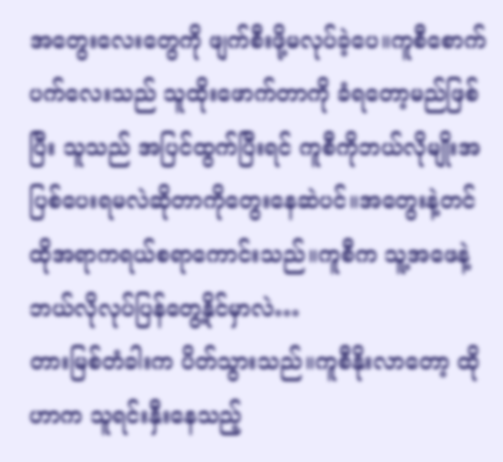အတွေးလေးတွေကို ဖျက်စီးဖို့မလုပ်ခဲ့ပေ။ကူစီစောက်ပက်လေးသည် သူထိုးဖောက်တာကို ခံရတော့မည်ဖြစ်ပြီး သူသည် အပြင်ထွက်ပြီးရင် ကူစီကိုဘယ်လိုမျိုးအပြစ်ပေးရမလဲဆိုတာကိုတွေးနေဆဲပင်။အတွေးနဲ့တင် ထိုအရာကရယ်စရာကောင်းသည်။ကူစီက သူ့အဖေနဲ့ ဘယ်လိုလုပ်ပြန်တွေ့နိုင်မှာလဲ…
တားမြစ်တံခါးက ပိတ်သွားသည်။ကူစီနိုးလာတော့ ထိုဟာက သူရင်းနှီးနေသည့်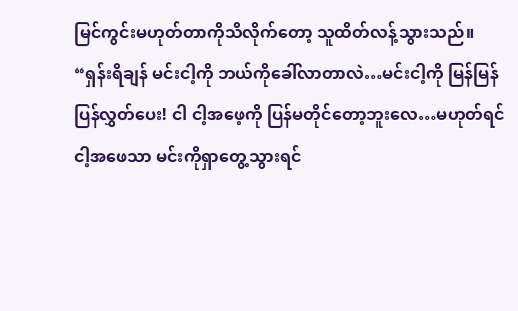မြင်ကွင်းမဟုတ်တာကိုသိလိုက်တော့ သူထိတ်လန့်သွားသည်။
“ရှန်းရိချန် မင်းငါ့ကို ဘယ်ကိုခေါ်လာတာလဲ…မင်းငါ့ကို မြန်မြန်ပြန်လွှတ်ပေး! ငါ ငါ့အဖေ့ကို ပြန်မတိုင်တော့ဘူးလေ…မဟုတ်ရင် ငါ့အဖေသာ မင်းကိုရှာတွေ့သွားရင်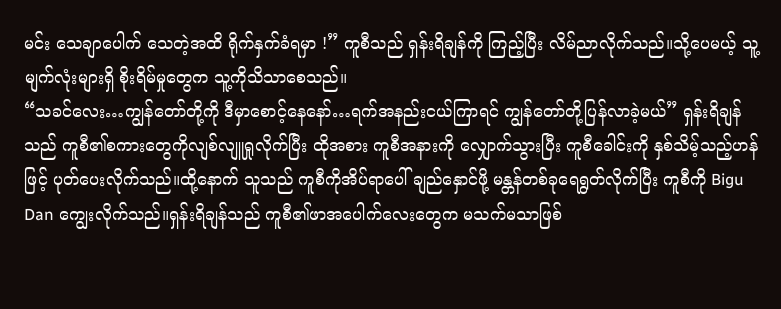မင်း သေချာပေါက် သေတဲ့အထိ ရိုက်နှက်ခံရမှာ !” ကူစီသည် ရှန်းရိချန်ကို ကြည့်ပြီး လိမ်ညာလိုက်သည်။သို့ပေမယ့် သူ့မျက်လုံးများရှိ စိုးရိမ်မှုတွေက သူ့ကိုသိသာစေသည်။
“သခင်လေး…ကျွန်တော်တို့ကို ဒီမှာစောင့်နေနော်…ရက်အနည်းငယ်ကြာရင် ကျွန်တော်တို့ပြန်လာခဲ့မယ်” ရှန်းရိချန်သည် ကူစီ၏စကားတွေကိုလျစ်လျူရှုလိုက်ပြီး ထိုအစား ကူစီအနားကို လျှောက်သွားပြီး ကူစီခေါင်းကို နှစ်သိမ့်သည့်ဟန်ဖြင့် ပုတ်ပေးလိုက်သည်။ထို့နောက် သူသည် ကူစီကိုအိပ်ရာပေါ် ချည်နှောင်ဖို့ မန္တန်တစ်ခုရေရွတ်လိုက်ပြီး ကူစီကို Bigu Dan ကျွေးလိုက်သည်။ရှန်းရိချန်သည် ကူစီ၏ဖာအပေါက်လေးတွေက မသက်မသာဖြစ်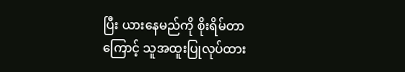ပြီး ယားနေမည်ကို စိုးရိမ်တာကြောင့် သူအထူးပြုလုပ်ထား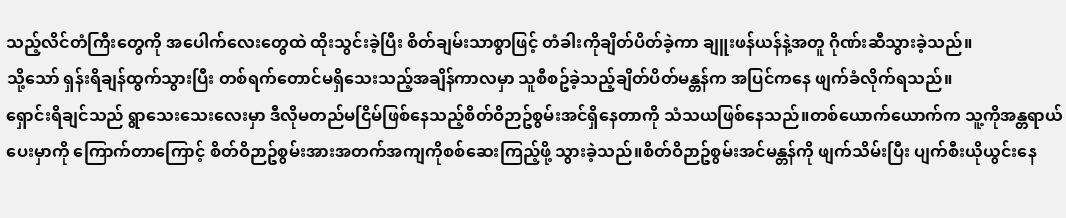သည့်လိင်တံကြီးတွေကို အပေါက်လေးတွေထဲ ထိုးသွင်းခဲ့ပြီး စိတ်ချမ်းသာစွာဖြင့် တံခါးကိုချိတ်ပိတ်ခဲ့ကာ ချူးဖန်ယန်နဲ့အတူ ဂိုဏ်းဆီသွားခဲ့သည်။
သို့သော် ရှန်းရိချန်ထွက်သွားပြီး တစ်ရက်တောင်မရှိသေးသည့်အချိန်ကာလမှာ သူစီစဥ်ခဲ့သည့်ချိတ်ပိတ်မန္တန်က အပြင်ကနေ ဖျက်ခံလိုက်ရသည်။
ရှောင်းရိချင်သည် ရွာသေးသေးလေးမှာ ဒီလိုမတည်မငြိမ်ဖြစ်နေသည့်စိတ်ဝိဉာဥ်စွမ်းအင်ရှိနေတာကို သံသယဖြစ်နေသည်။တစ်ယောက်ယောက်က သူ့ကိုအန္တရာယ်ပေးမှာကို ကြောက်တာကြောင့် စိတ်ဝိဉာဥ်စွမ်းအားအတက်အကျကိုစစ်ဆေးကြည့်ဖို့ သွားခဲ့သည်။စိတ်ဝိဉာဥ်စွမ်းအင်မန္တန်ကို ဖျက်သိမ်းပြီး ပျက်စီးယိုယွင်းနေ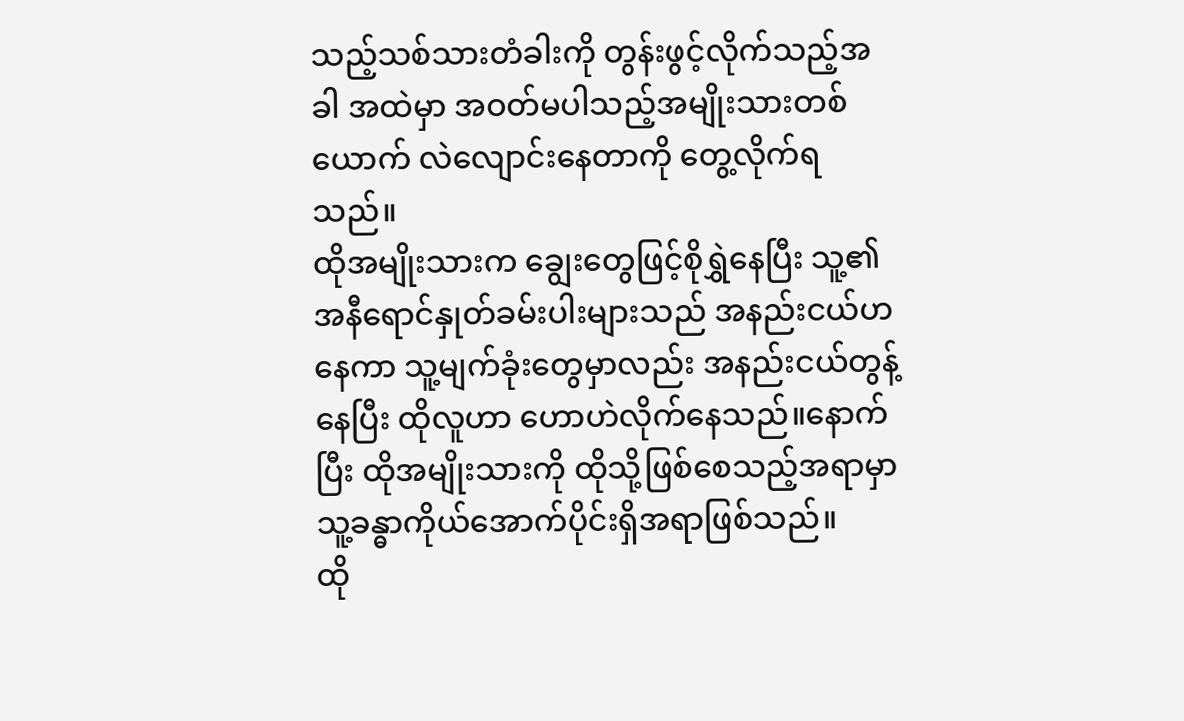သည့်သစ်သားတံခါးကို တွန်းဖွင့်လိုက်သည့်အခါ အထဲမှာ အဝတ်မပါသည့်အမျိုးသားတစ်ယောက် လဲလျောင်းနေတာကို တွေ့လိုက်ရသည်။
ထိုအမျိုးသားက ချွေးတွေဖြင့်စိုရွှဲနေပြီး သူ့၏အနီရောင်နှုတ်ခမ်းပါးများသည် အနည်းငယ်ဟနေကာ သူ့မျက်ခုံးတွေမှာလည်း အနည်းငယ်တွန့်နေပြီး ထိုလူဟာ ဟောဟဲလိုက်နေသည်။နောက်ပြီး ထိုအမျိုးသားကို ထိုသို့ဖြစ်စေသည့်အရာမှာ သူ့ခန္ဓာကိုယ်အောက်ပိုင်းရှိအရာဖြစ်သည်။
ထို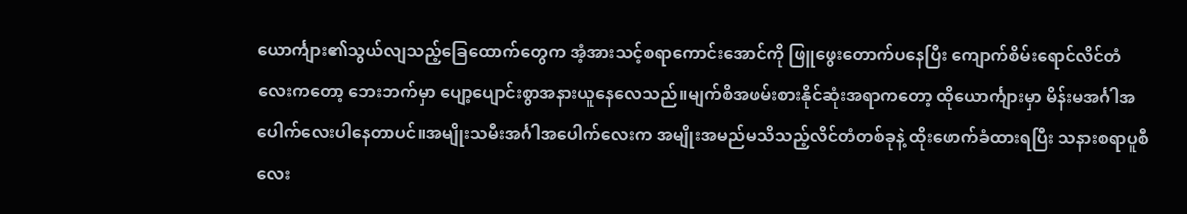ယောင်္ကျား၏သွယ်လျသည့်ခြေထောက်တွေက အံ့အားသင့်စရာကောင်းအောင်ကို ဖြူဖွေးတောက်ပနေပြီး ကျောက်စိမ်းရောင်လိင်တံလေးကတော့ ဘေးဘက်မှာ ပျော့ပျောင်းစွာအနားယူနေလေသည်။မျက်စိအဖမ်းစားနိုင်ဆုံးအရာကတော့ ထိုယောင်္ကျားမှာ မိန်းမအင်္ဂါအပေါက်လေးပါနေတာပင်။အမျိုးသမီးအင်္ဂါအပေါက်လေးက အမျိုးအမည်မသိသည့်လိင်တံတစ်ခုနဲ့ ထိုးဖောက်ခံထားရပြီး သနားစရာပူစီလေး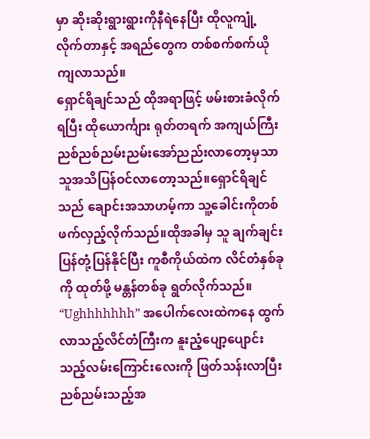မှာ ဆိုးဆိုးရွားရွားကိုနီရဲနေပြီး ထိုလူကျုံ့လိုက်တာနှင့် အရည်တွေက တစ်စက်စက်ယိုကျလာသည်။
ရှောင်ရိချင်သည် ထိုအရာဖြင့် ဖမ်းစားခံလိုက်ရပြီး ထိုယောင်္ကျား ရုတ်တရက် အကျယ်ကြီး ညစ်ညစ်ညမ်းညမ်းအော်ညည်းလာတော့မှသာ သူအသိပြန်ဝင်လာတော့သည်။ရှောင်ရိချင်သည် ချောင်းအသာဟမ့်ကာ သူ့ခေါင်းကိုတစ်ဖက်လှည့်လိုက်သည်။ထိုအခါမှ သူ ချက်ချင်းပြန်တုံ့ပြန်နိုင်ပြီး ကူစီကိုယ်ထဲက လိင်တံနှစ်ခုကို ထုတ်ဖို့ မန္တန်တစ်ခု ရွတ်လိုက်သည်။
“Ughhhhhhh” အပေါက်လေးထဲကနေ ထွက်လာသည့်လိင်တံကြီးက နူးညံ့ပျော့ပျောင်းသည့်လမ်းကြောင်းလေးကို ဖြတ်သန်းလာပြီး ညစ်ညမ်းသည့်အ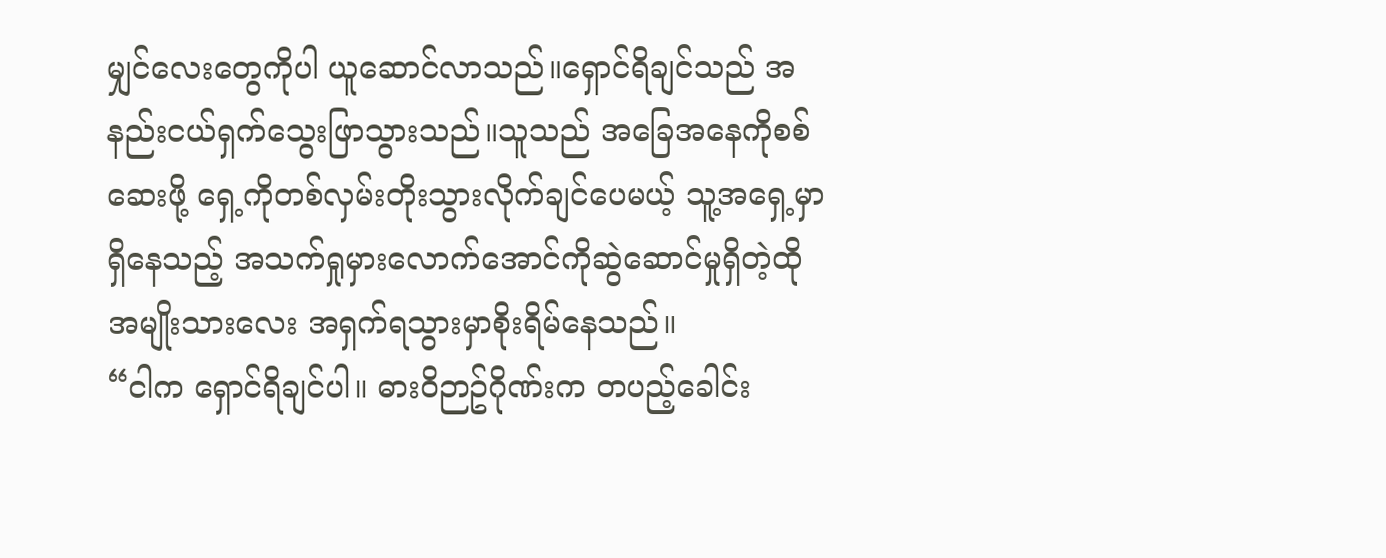မျှင်လေးတွေကိုပါ ယူဆောင်လာသည်။ရှောင်ရိချင်သည် အနည်းငယ်ရှက်သွေးဖြာသွားသည်။သူသည် အခြေအနေကိုစစ်ဆေးဖို့ ရှေ့ကိုတစ်လှမ်းတိုးသွားလိုက်ချင်ပေမယ့် သူ့အရှေ့မှာရှိနေသည့် အသက်ရှုမှားလောက်အောင်ကိုဆွဲဆောင်မှုရှိတဲ့ထိုအမျိုးသားလေး အရှက်ရသွားမှာစိုးရိမ်နေသည်။
“ငါက ရှောင်ရိချင်ပါ။ ဓားဝိဉာဥ်ဂိုဏ်းက တပည့်ခေါင်း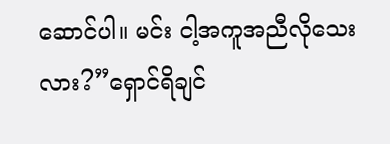ဆောင်ပါ။ မင်း ငါ့အကူအညီလိုသေးလား?”ရှောင်ရိချင်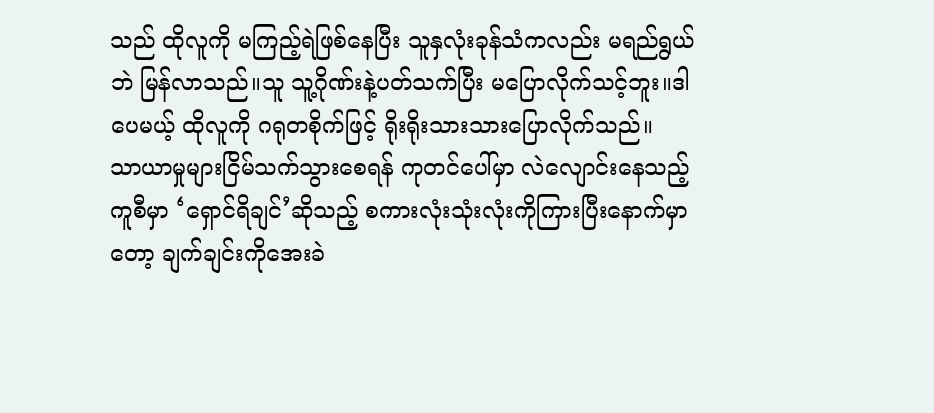သည် ထိုလူကို မကြည့်ရဲဖြစ်နေပြီး သူနှလုံးခုန်သံကလည်း မရည်ရွယ်ဘဲ မြန်လာသည်။သူ သူ့ဂိုဏ်းနဲ့ပတ်သက်ပြီး မပြောလိုက်သင့်ဘူး။ဒါပေမယ့် ထိုလူကို ဂရုတစိုက်ဖြင့် ရိုးရိုးသားသားပြောလိုက်သည်။
သာယာမှုများငြိမ်သက်သွားစေရန် ကုတင်ပေါ်မှာ လဲလျောင်းနေသည့်ကူစီမှာ ‘ရှောင်ရိချင်’ဆိုသည့် စကားလုံးသုံးလုံးကိုကြားပြီးနောက်မှာတော့ ချက်ချင်းကိုအေးခဲ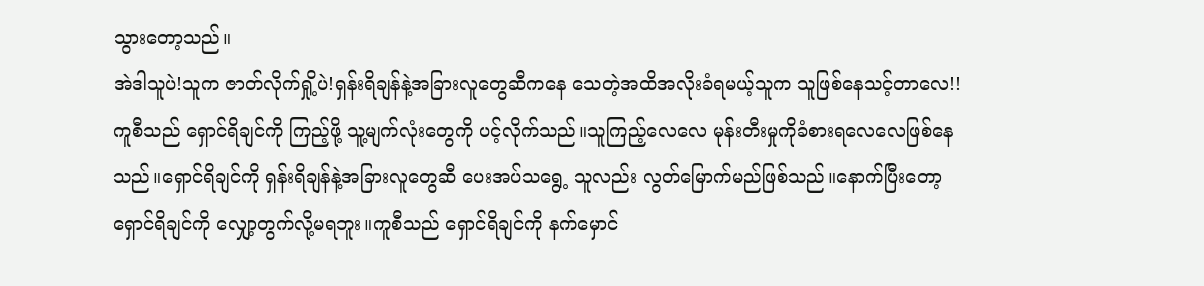သွားတော့သည်။
အဲဒါသူပဲ!သူက ဇာတ်လိုက်ရှို့ပဲ!ရှန်းရိချန်နဲ့အခြားလူတွေဆီကနေ သေတဲ့အထိအလိုးခံရမယ့်သူက သူဖြစ်နေသင့်တာလေ!!
ကူစီသည် ရှောင်ရိချင်ကို ကြည့်ဖို့ သူ့မျက်လုံးတွေကို ပင့်လိုက်သည်။သူကြည့်လေလေ မုန်းတီးမှုကိုခံစားရလေလေဖြစ်နေသည်။ရှောင်ရိချင်ကို ရှန်းရိချန်နဲ့အခြားလူတွေဆီ ပေးအပ်သရွေ့ သူလည်း လွတ်မြောက်မည်ဖြစ်သည်။နောက်ပြီးတော့ ရှောင်ရိချင်ကို လျှော့တွက်လို့မရဘူး။ကူစီသည် ရှောင်ရိချင်ကို နက်မှောင်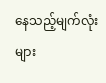နေသည့်မျက်လုံးများ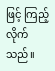ဖြင့် ကြည့်လိုက်သည်။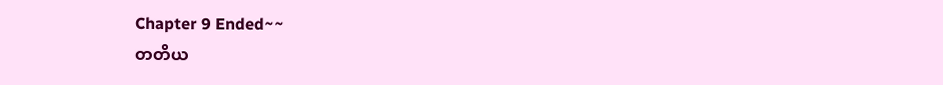Chapter 9 Ended~~
တတိယ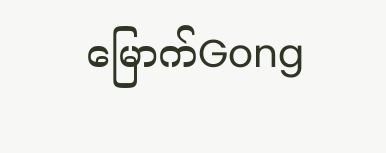မြောက်Gong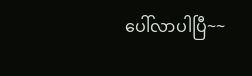ပေါ်လာပါပြီ~~